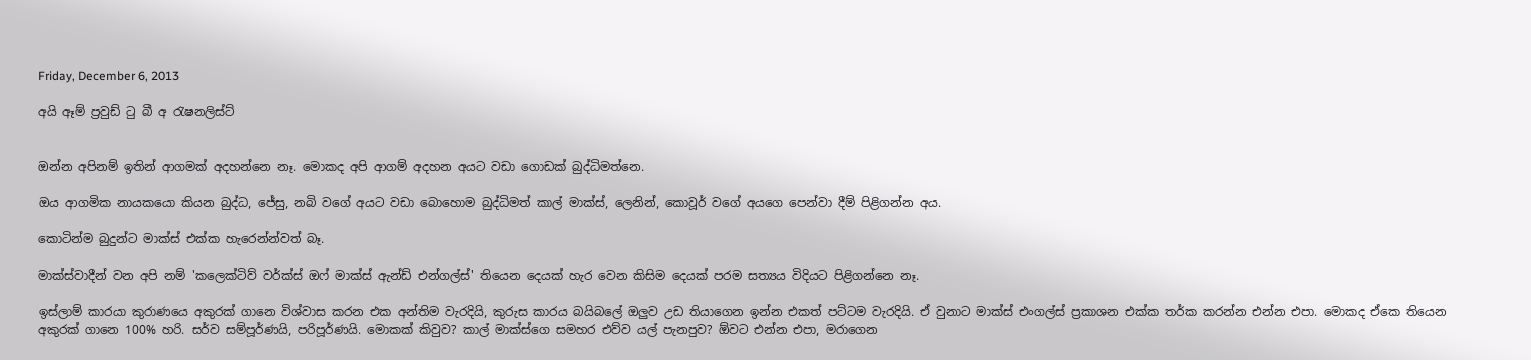Friday, December 6, 2013

අයි ඈම් ප්‍රවුඩ් ටු බී අ රැෂනලිස්ට්


ඔන්න අපිනම් ඉතින් ආගමක් අදහන්නෙ නෑ. මොකද අපි ආගම් අදහන අයට වඩා ගොඩක් බුද්ධිමත්නෙ.

ඔය ආගමික නායකයො කියන බුද්ධ, ජේසු, නබි වගේ අයට වඩා බොහොම බුද්ධිමත් කාල් මාක්ස්, ලෙනින්, කොවූර් වගේ අයගෙ පෙන්වා දීම් පිළිගන්න අය.

කොටින්ම බුදුන්ට මාක්ස් එක්ක හැරෙන්න්වත් බෑ.

මාක්ස්වාදීන් වන අපි නම් 'කලෙක්ටිව් වර්ක්ස් ඔෆ් මාක්ස් ඇන්ඩ් එන්ගල්ස්' තියෙන දෙයක් හැර වෙන කිසිම දෙයක් පරම සත්‍යය විදියට පිළිගන්නෙ නෑ.

ඉස්ලාම් කාරයා කුරාණයෙ අකුරක් ගානෙ විශ්වාස කරන එක අන්තිම වැරදියි, කුරුස කාරය බයිබලේ ඔලුව උඩ තියාගෙන ඉන්න එකත් පට්ටම වැරදියි. ඒ වුනාට මාක්ස් එංගල්ස් ප්‍රකාශන එක්ක තර්ක කරන්න එන්න එපා. මොකද ඒකෙ තියෙන අකුරක් ගානෙ 100% හරි. සර්ව සම්පූර්ණයි, පරිපූර්ණයි. මොකක් කිවුව? කාල් මාක්ස්ගෙ සමහර එව්ව යල් පැනපුව? ඕවට එන්න එපා, මරාගෙන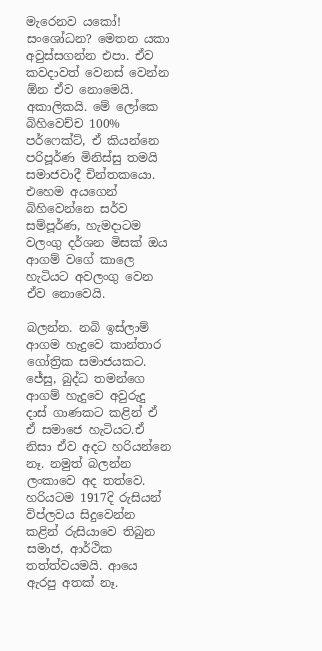මැරෙනව යකෝ! සංශෝධන? මෙතන යකා අවුස්සගන්න එපා. ඒව කවදාවත් වෙනස් වෙන්න ඕන ඒව නොමෙයි. අකාලිකයි. මේ ලෝකෙ බිහිවෙච්ච 100% පර්ෆෙක්ට්, ඒ කියන්නෙ පරිපූර්ණ මිනිස්සු තමයි සමාජවාදී චින්තකයො. එහෙම අයගෙන් බිහිවෙන්නෙ සර්ව සම්පූර්ණ, හැමදාටම වලංගු දර්ශන මිසක් ඔය ආගම් වගේ කාලෙ හැටියට අවලංගු වෙන ඒව නොවෙයි.

බලන්න. නබි ඉස්ලාම් ආගම හැදුවෙ කාන්තාර ගෝත්‍රික සමාජයකට. ජේසු, බුද්ධ තමන්ගෙ ආගම් හැදුවෙ අවුරුදු දාස් ගාණකට කළින් ඒ ඒ සමාජෙ හැටියට.ඒ නිසා ඒව අදට හරියන්නෙ නෑ. නමුත් බලන්න ලංකාවෙ අද තත්වෙ. හරියටම 1917දි රුසියන් විප්ලවය සිදුවෙන්න කළින් රුසියාවෙ තිබුන සමාජ, ආර්ථික තත්ත්වයමයි. ආයෙ ඇරපු අතක් නෑ.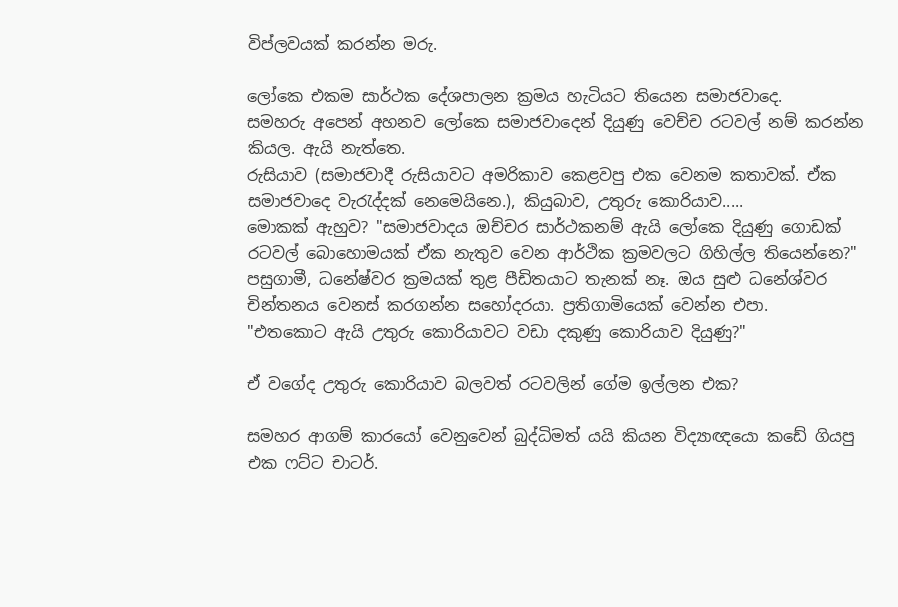විප්ලවයක් කරන්න මරු.

ලෝකෙ එකම සාර්ථක දේශපාලන ක්‍රමය හැටියට තියෙන සමාජවාදෙ.
සමහරු අපෙන් අහනව ලෝකෙ සමාජවාදෙන් දියුණු වෙච්ච රටවල් නම් කරන්න කියල. ඇයි නැත්තෙ.
රුසියාව (සමාජවාදී රුසියාවට අමරිකාව කෙළවපු එක වෙනම කතාවක්. ඒක සමාජවාදෙ වැරැද්දක් නෙමෙයිනෙ.), කියුබාව, උතුරු කොරියාව.....
මොකක් ඇහුව? "සමාජවාදය ඔච්චර සාර්ථකනම් ඇයි ලෝකෙ දියුණු ගොඩක් රටවල් බොහොමයක් ඒක නැතුව වෙන ආර්ථික ක්‍රමවලට ගිහිල්ල තියෙන්නෙ?"
පසුගාමී, ධනේෂ්වර ක්‍රමයක් තුළ පීඩිතයාට තැනක් නෑ. ඔය සුළු ධනේශ්වර චින්තනය වෙනස් කරගන්න සහෝදරයා. ප්‍රතිගාමියෙක් වෙන්න එපා.
"එතකොට ඇයි උතුරු කොරියාවට වඩා දකුණු කොරියාව දියුණු?"

ඒ වගේද උතුරු කොරියාව බලවත් රටවලින් ගේම ඉල්ලන එක?

සමහර ආගම් කාරයෝ වෙනුවෙන් බුද්ධිමත් යයි කියන විද්‍යාඥයො කඩේ ගියපු එක ෆට්ට චාටර්.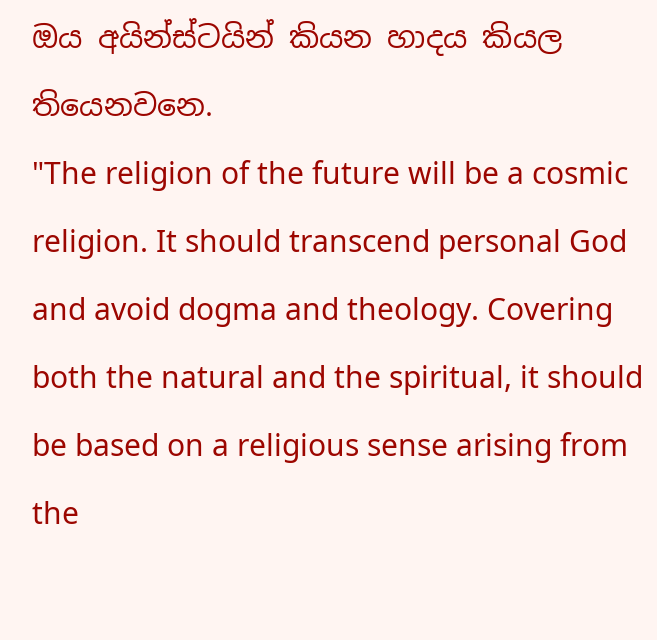ඔය අයින්ස්ටයින් කියන හාදය කියල තියෙනවනෙ.
"The religion of the future will be a cosmic religion. It should transcend personal God and avoid dogma and theology. Covering both the natural and the spiritual, it should be based on a religious sense arising from the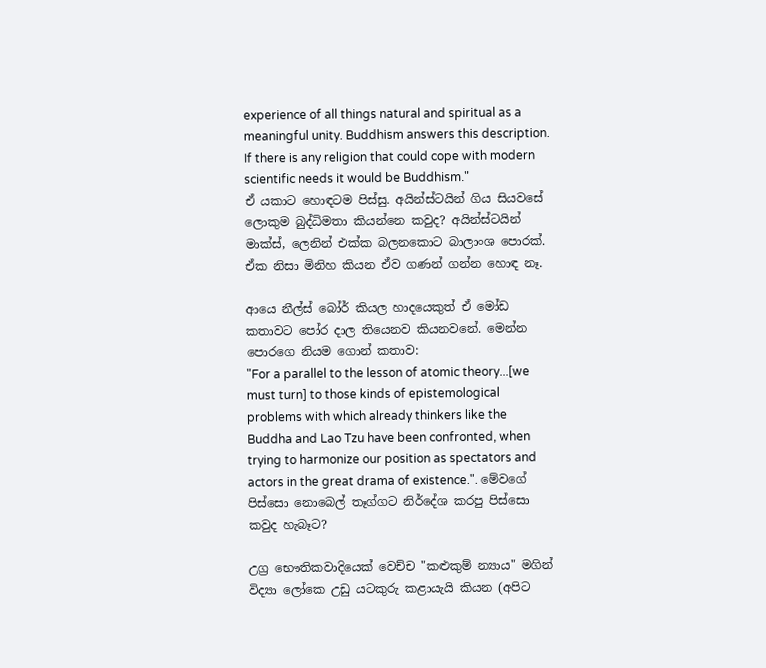experience of all things natural and spiritual as a meaningful unity. Buddhism answers this description. If there is any religion that could cope with modern scientific needs it would be Buddhism."
ඒ යකාට හොඳටම පිස්සු. අයින්ස්ටයින් ගිය සියවසේ ලොකුම බුද්ධිමතා කියන්නෙ කවුද? අයින්ස්ටයින් මාක්ස්, ලෙනින් එක්ක බලනකොට බාලාංශ පොරක්.
ඒක නිසා මිනිහ කියන ඒව ගණන් ගන්න හොඳ නෑ.

ආයෙ නීල්ස් බෝර් කියල හාදයෙකුත් ඒ මෝඩ කතාවට පෝර දාල තියෙනව කියනවනේ. මෙන්න පොරගෙ නියම ගොන් කතාව:
"For a parallel to the lesson of atomic theory...[we must turn] to those kinds of epistemological problems with which already thinkers like the Buddha and Lao Tzu have been confronted, when trying to harmonize our position as spectators and actors in the great drama of existence.". මේවගේ පිස්සො නොබෙල් තෑග්ගට නිර්දේශ කරපු පිස්සො කවුද හැබෑට?

උග්‍ර භෞතිකවාදියෙක් වෙච්ච "කළුකුම් න්‍යාය" මගින් විද්‍යා ලෝකෙ උඩු යටකුරු කළායැයි කියන (අපිට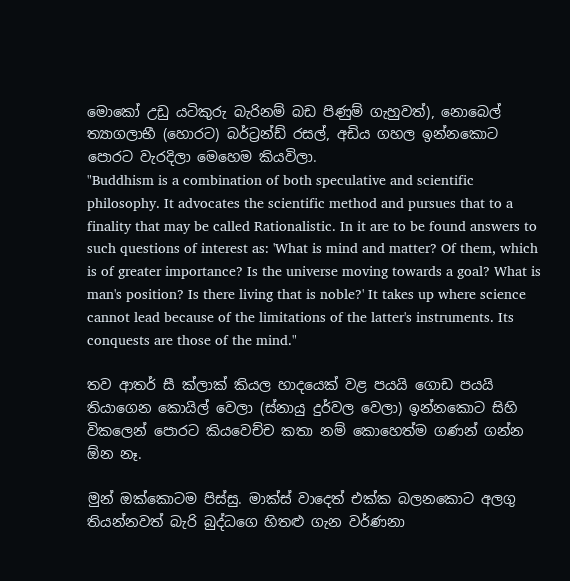මොකෝ උඩු යටිකුරු බැරිනම් බඩ පිණුම් ගැහුවත්), නොබෙල් ත්‍යාගලාභී (හොරට) බර්ට්‍රන්ඩ් රසල්, අඩිය ගහල ඉන්නකොට පොරට වැරදිලා මෙහෙම කියවිලා.
"Buddhism is a combination of both speculative and scientific philosophy. It advocates the scientific method and pursues that to a finality that may be called Rationalistic. In it are to be found answers to such questions of interest as: 'What is mind and matter? Of them, which is of greater importance? Is the universe moving towards a goal? What is man's position? Is there living that is noble?' It takes up where science cannot lead because of the limitations of the latter's instruments. Its conquests are those of the mind."

තව ආතර් සී ක්ලාක් කියල හාදයෙක් වළ පයයි ගොඩ පයයි තියාගෙන කොයිල් වෙලා (ස්නායු දුර්වල වෙලා) ඉන්නකොට සිහි විකලෙන් පොරට කියවෙච්ච කතා නම් කොහෙත්ම ගණන් ගන්න ඕන නෑ.

මුන් ඔක්කොටම පිස්සු. මාක්ස් වාදෙත් එක්ක බලනකොට අලගු තියන්නවත් බැරි බුද්ධගෙ හිතළු ගැන වර්ණනා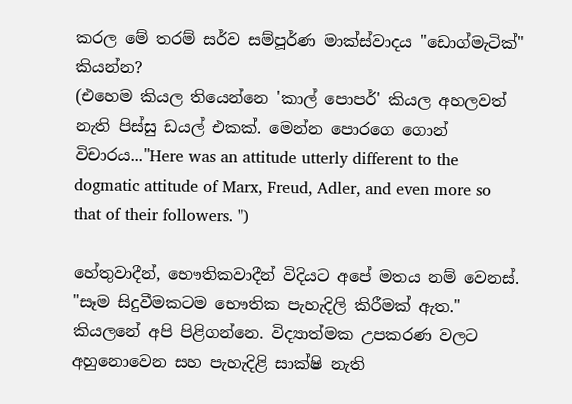කරල මේ තරම් සර්ව සම්පූර්ණ මාක්ස්වාදය "ඩොග්මැටික්" කියන්න?
(එහෙම කියල තියෙන්නෙ 'කාල් පොපර්' කියල අහලවත් නැති පිස්සු ඩයල් එකක්. මෙන්න පොරගෙ ගොන් විචාරය..."Here was an attitude utterly different to the dogmatic attitude of Marx, Freud, Adler, and even more so that of their followers. ")

හේතුවාදීන්, භෞතිකවාදීන් විදියට අපේ මතය නම් වෙනස්. "සෑම සිදුවීමකටම භෞතික පැහැදිලි කිරීමක් ඇත." කියලනේ අපි පිළිගන්නෙ. විද්‍යාත්මක උපකරණ වලට අහුනොවෙන සහ පැහැදිළි සාක්ෂි නැති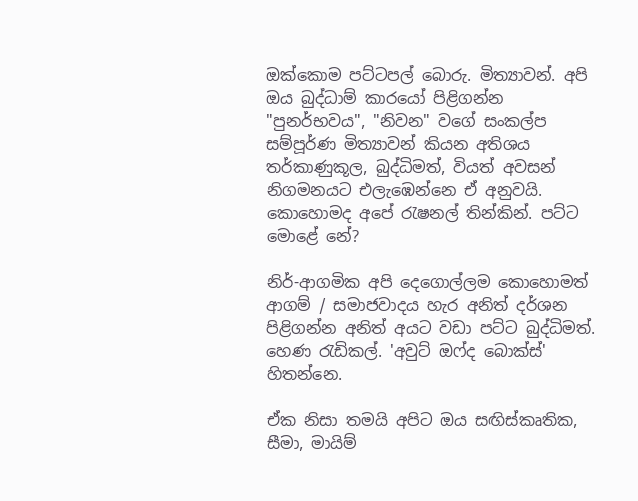ඔක්කොම පට්ටපල් බොරු. මිත්‍යාවන්. අපි ඔය බුද්ධාම් කාරයෝ පිළිගන්න "පුනර්භවය", "නිවන" වගේ සංකල්ප සම්පූර්ණ මිත්‍යාවන් කියන අතිශය තර්කාණුකූල, බුද්ධිමත්, වියත් අවසන් නිගමනයට එලැඹෙන්නෙ ඒ අනුවයි. කොහොමද අපේ රැෂනල් තින්කින්. පට්ට මොළේ නේ?

නිර්-ආගමික අපි දෙගොල්ලම කොහොමත් ආගම් / සමාජවාදය හැර අනිත් දර්ශන පිළිගන්න අනිත් අයට වඩා පට්ට බුද්ධිමත්. හෙණ රැඩිකල්. 'අවුට් ඔෆ්ද බොක්ස්' හිතන්නෙ.

ඒක නිසා තමයි අපිට ඔය සඟිස්කෘතික, සීමා, මායිම්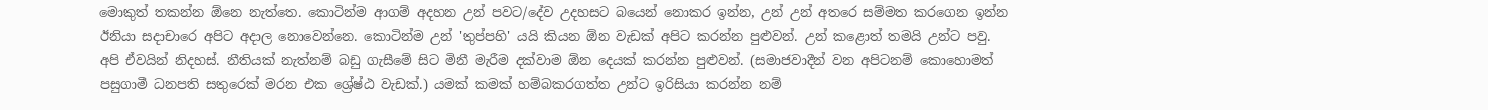මොකුත් තකන්න ඕනෙ නැත්තෙ. කොටින්ම ආගම් අදහන උන් පවට/දේව උදහසට බයෙන් නොකර ඉන්න, උන් උන් අතරෙ සම්මත කරගෙන ඉන්න ඊනියා සදාචාරෙ අපිට අදාල නොවෙන්නෙ. කොටින්ම උන් 'තුප්පහි' යයි කියන ඕන වැඩක් අපිට කරන්න පුළුවන්. උන් කළොත් තමයි උන්ට පවු. අපි ඒවයින් නිදහස්. නීතියක් නැත්නම් බඩු ගැසීමේ සිට මිනී මැරීම දක්වාම ඕන දෙයක් කරන්න පුළුවන්. (සමාජවාදීන් වන අපිටනම් කොහොමත් පසුගාමී ධනපති සතුරෙක් මරන එක ශ්‍රේෂ්ඨ වැඩක්.) යමක් කමක් හම්බකරගත්ත උන්ට ඉරිසියා කරන්න නම්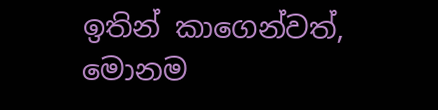ඉතින් කාගෙන්වත්, මොනම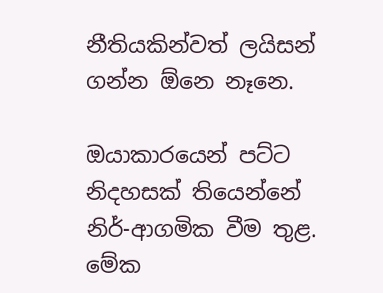නීතියකින්වත් ලයිසන් ගන්න ඕනෙ නෑනෙ.

ඔයාකාරයෙන් පට්ට නිදහසක් තියෙන්නේ නිර්-ආගමික වීම තුළ. මේක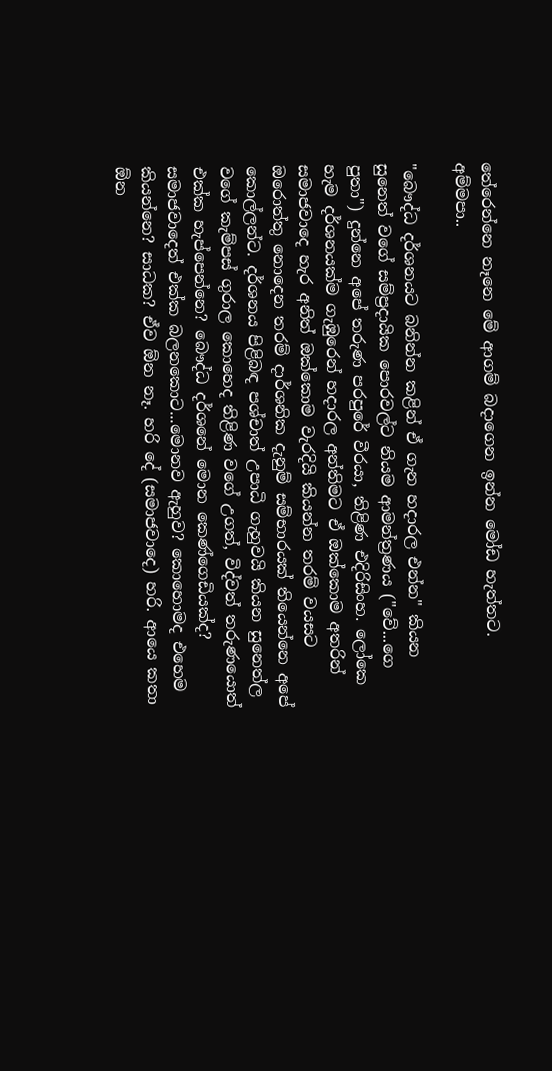තේරෙන්නෙ නෑනෙ මේ ආගම් බදාගෙන ඉන්න මෝඩ හැත්තට. අම්මපා..

"බෞද්ධ දර්ශනයට බනින්න කළින් ඒ ගැන හදාරල එන්න" කියන සුනෙත් වගේ සම්ප්‍රදායික පොරවල්ට නියම ආමන්ත්‍රණය ("වේ...ගෙ පුතා") දුන්නෙ අපේ තරුණ පරපුරේ වීරයා, තිළිණ එදිරිසිංහ. ලෝකෙ හැම දර්ශනයක්ම ගැඹුරෙන් හදාරල අන්තිමට ඒ ඔක්කොම අතරින් සමාජවාදෙ හැර අනිත් ඔක්කොම වැරදියි කියන්න තරම් වයසට ඔරොත්තු නොදෙන තරම් දාර්ශනික දැනුම් සම්භාරයක් තියෙන්නෙ අපේ කොල්ලන්ට. දර්ශනය පිළිබඳ පශ්චාත් උපාධි ගැහුවයි කියන සුනෙත්ල වගේ කැම්පස් ගුරාල කොහෙද තිළිණ වගේ උගත්, විද්වත් තරුණයොත් එක්ක හැප්පෙන්නෙ? බෞද්ධ දර්ශනේ මොන කෙණ්ගෙඩියක්ද? සමාජවාදෙත් එක්ක බලනකොට...මොනව ඇහුව? කොහොමද එහෙම කියන්නෙ? සාධක? ඒව ඕන නෑ. හරි දේ (සමාජවාදෙ) හරි. ආයෙ කතා ඕන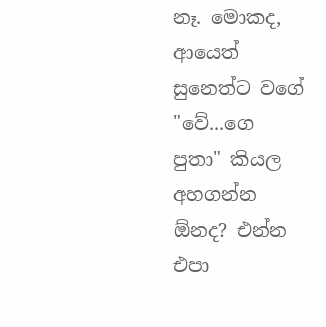නෑ. මොකද, ආයෙත් සුනෙත්ට වගේ "වේ...ගෙ පුතා" කියල අහගන්න ඕනද? එන්න එපා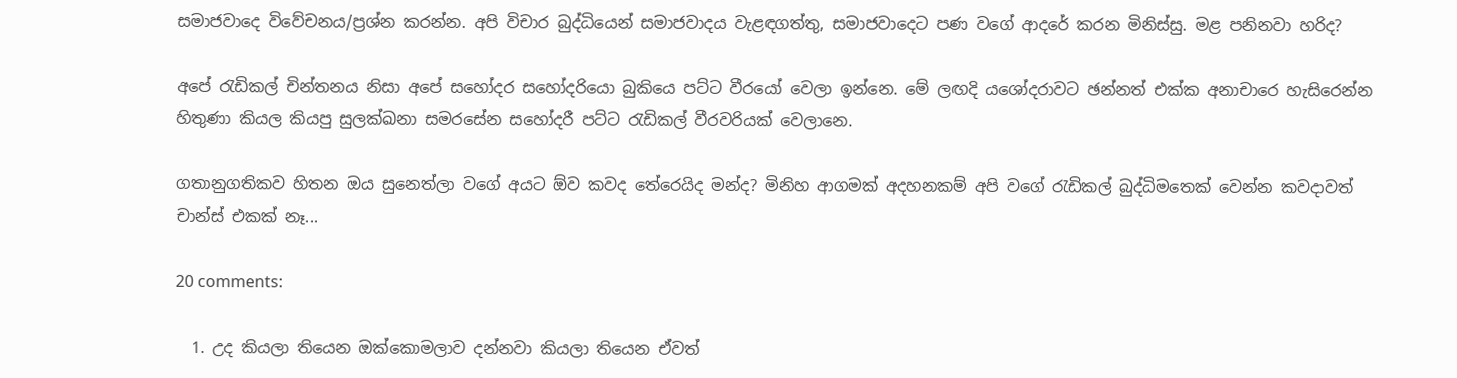සමාජවාදෙ විවේචනය/ප්‍රශ්න කරන්න. අපි විචාර බුද්ධියෙන් සමාජවාදය වැළඳගත්තු, සමාජවාදෙට පණ වගේ ආදරේ කරන මිනිස්සු. මළ පනිනවා හරිද?

අපේ රැඩිකල් චින්තනය නිසා අපේ සහෝදර සහෝදරියො බුකියෙ පට්ට වීරයෝ වෙලා ඉන්නෙ. මේ ලඟදි යශෝදරාවට ඡන්නත් එක්ක අනාචාරෙ හැසිරෙන්න හිතුණා කියල කියපු සුලක්ඛනා සමරසේන සහෝදරී පට්ට රැඩිකල් වීරවරියක් වෙලානෙ.

ගතානුගතිකව හිතන ඔය සුනෙත්ලා වගේ අයට ඕව කවද තේරෙයිද මන්ද? මිනිහ ආගමක් අදහනකම් අපි වගේ රැඩිකල් බුද්ධිමතෙක් වෙන්න කවදාවත් චාන්ස් එකක් නෑ...

20 comments:

  1. උද කියලා තියෙන ඔක්කොමලාව දන්නවා කියලා තියෙන ඒවත්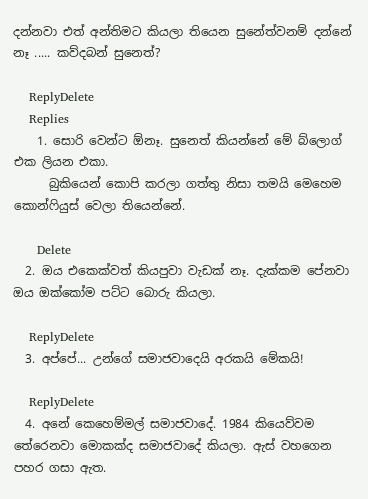දන්නවා එත් අන්තිමට කියලා තියෙන සුනේත්වනම් දන්නේ නෑ ..... කව්දබන් සුනෙත්?

    ReplyDelete
    Replies
    1. සොරි වෙන්ට ඕනෑ. සුනෙත් කියන්නේ මේ බ්ලොග් එක ලියන එකා.
      බුකියෙන් කොපි කරලා ගත්තු නිසා තමයි මෙහෙම කොන්ෆියුස් වෙලා තියෙන්නේ.

      Delete
  2. ඔය එකෙක්වත් කියපුවා වැඩක් නෑ. දැක්කම පේනවා ඔය ඔක්කෝම පට්ට බොරු කියලා.

    ReplyDelete
  3. අප්පේ... උන්ගේ සමාජවාදෙයි අරකයි මේකයි!

    ReplyDelete
  4. අනේ කෙහෙම්මල් සමාජවාදේ. 1984 කියෙව්වම තේරෙනවා මොකක්ද සමාජවාදේ කියලා. ඇස් වහගෙන පහර ගසා ඇත.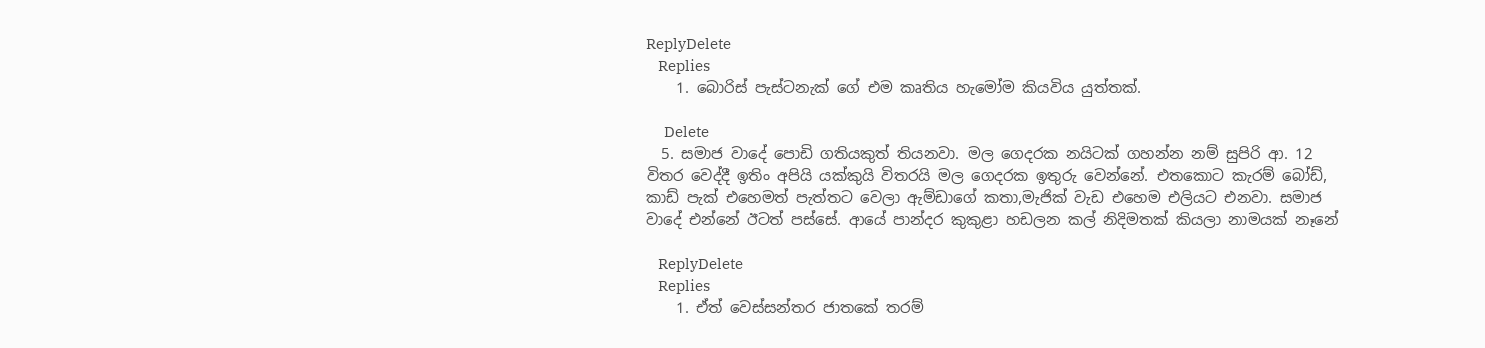ReplyDelete
    Replies
    1. බොරිස් පැස්ටනැක් ගේ එම කෘතිය හැමෝම කියවිය යුත්තක්.

      Delete
  5. සමාජ වාදේ පොඩි ගතියකුත් තියනවා. මල ගෙදරක නයිටක් ගහන්න නම් සුපිරි ආ. 12 විතර වෙද්දී ඉතිං අපියි යක්කුයි විතරයි මල ගෙදරක ඉතුරු වෙන්නේ. එතකොට කැරම් බෝඩ්, කාඩ් පැක් එහෙමත් පැත්තට වෙලා ඇම්ඩාගේ කතා,මැජික් වැඩ එහෙම එලියට එනවා. සමාජ වාදේ එන්නේ ඊටත් පස්සේ. ආයේ පාන්දර කුකුළා හඩලන කල් නිදිමතක් කියලා නාමයක් නෑනේ

    ReplyDelete
    Replies
    1. ඒත් වෙස්සන්තර ජාතකේ තරම්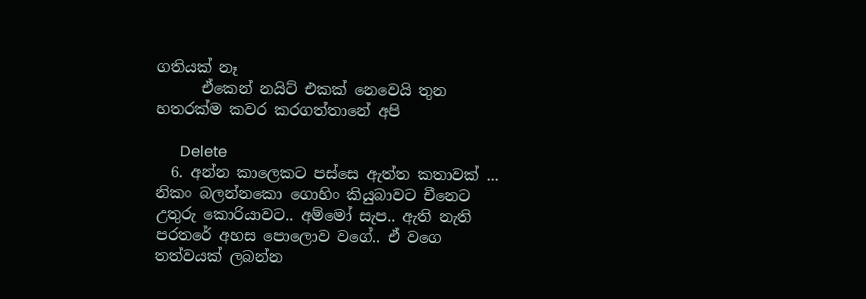ගතියක් නෑ
      ඒකෙන් නයිට් එකක් නෙවෙයි තුන හතරක්ම කවර කරගත්තානේ අපි

      Delete
  6. අන්න කාලෙකට පස්සෙ ඇත්ත කතාවක් ... නිකං බලන්නකො ගොහිං කියුබාවට චීනෙට උතුරු කොරියාවට.. අම්මෝ සැප.. ඇති නැති පරතරේ අහස පොලොව වගේ.. ඒ වගෙ තත්වයක් ලබන්න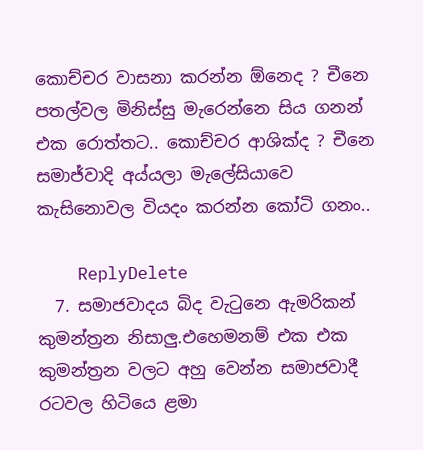කොච්චර වාසනා කරන්න ඕනෙද ? චීනෙ පතල්වල මිනිස්සු මැරෙන්නෙ සිය ගනන් එක රොත්තට.. කොච්චර ආශික්ද ? චීනෙ සමාජ්වාදි අය්යලා මැලේසියාවෙ කැසිනොවල වියදං කරන්න කෝටි ගනං..

    ReplyDelete
  7. සමාජවාදය බිද වැටුනෙ ඇමරිකන් කුමන්ත්‍රන නිසාලු.එහෙමනම් එක එක කුමන්ත්‍රන වලට අහු වෙන්න සමාජවාදී රටවල හිටියෙ ළමා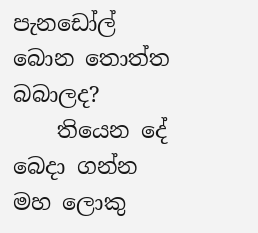පැනඩෝල් බොන තොත්ත බබාලද?
    තියෙන දේ බෙදා ගන්න මහ ලොකු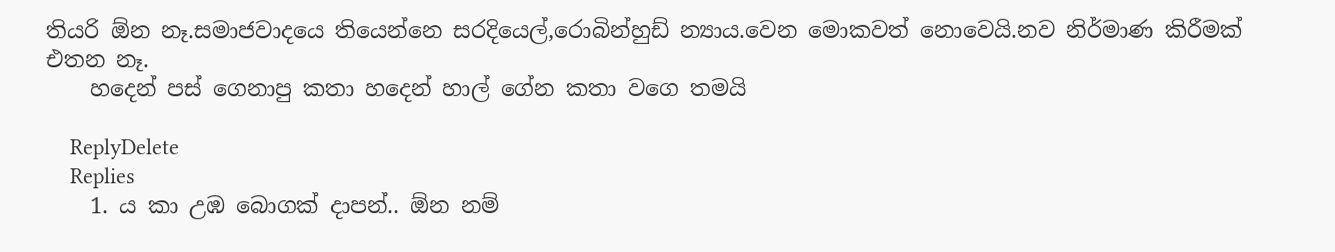තියරි ඕන නෑ.සමාජවාදයෙ තියෙන්නෙ සරදියෙල්,රොබින්හුඩ් න්‍යාය.වෙන මොකවත් නොවෙයි.නව නිර්මාණ කිරීමක් එතන නෑ.
    හදෙන් පස් ගෙනාපු කතා හදෙන් හාල් ගේන කතා වගෙ තමයි

    ReplyDelete
    Replies
    1. ය කා උඹ බොගක් දාපන්.. ඕන නම්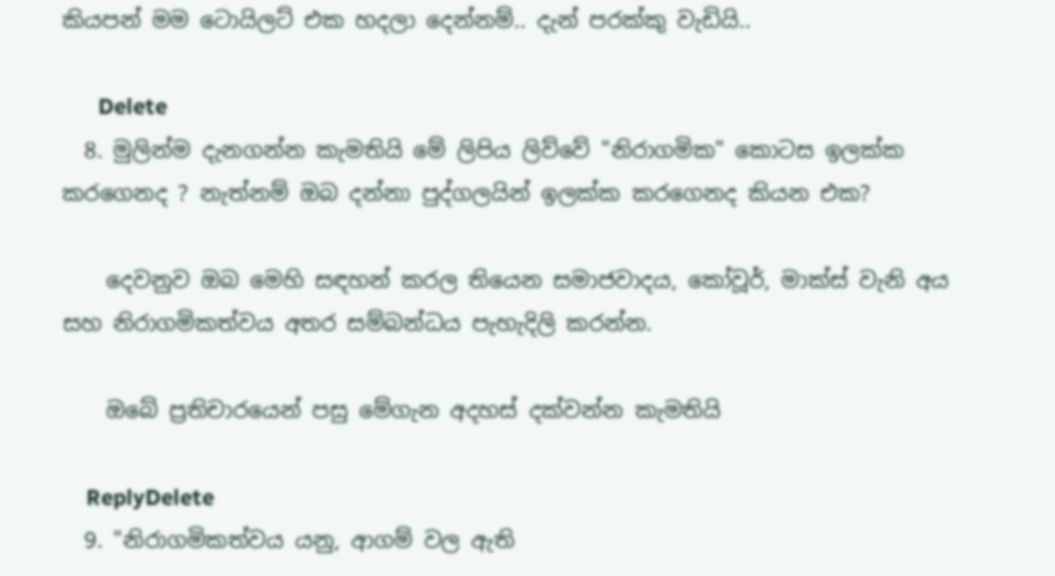කියපන් මම ටොයිලට් එක හදලා දෙන්නම්.. දැන් පරක්කු වැඩියි..

      Delete
  8. මුලින්ම දැනගන්න කැමතියි මේ ලිපිය ලිව්වේ "නිරාගමික" කොටස ඉලක්ක කරගෙනද ? නැත්නම් ඔබ දන්නා පුද්ගලයින් ඉලක්ක කරගෙනද කියන එක?

    දෙවනුව ඔබ මෙහි සඳහන් කරල තියෙන සමාජවාදය, කෝවූර්, මාක්ස් වැනි අය සහ නිරාගමිකත්වය අතර සම්බන්ධය පැහැදිලි කරන්න.

    ඔබේ ප්‍රතිචාරයෙන් පසු මේගැන අදහස් දක්වන්න කැමතියි

    ReplyDelete
  9. "නිරාගමිකත්වය යනු, ආගම් වල ඇති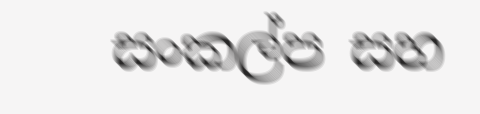සංකල්ප සහ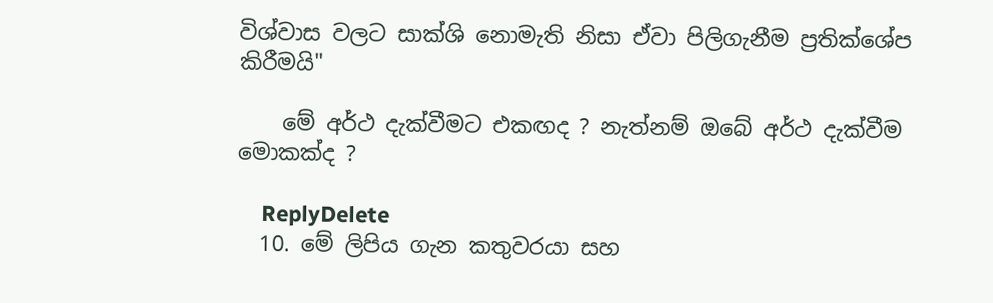විශ්වාස වලට සාක්ශි නොමැති නිසා ඒවා පිලිගැනීම ප්‍රතික්ශේප කිරීමයි"

    මේ අර්ථ දැක්වීමට එකඟද ? නැත්නම් ඔබේ අර්ථ දැක්වීම මොකක්ද ?

    ReplyDelete
  10. මේ ලිපිය ගැන කතුවරයා සහ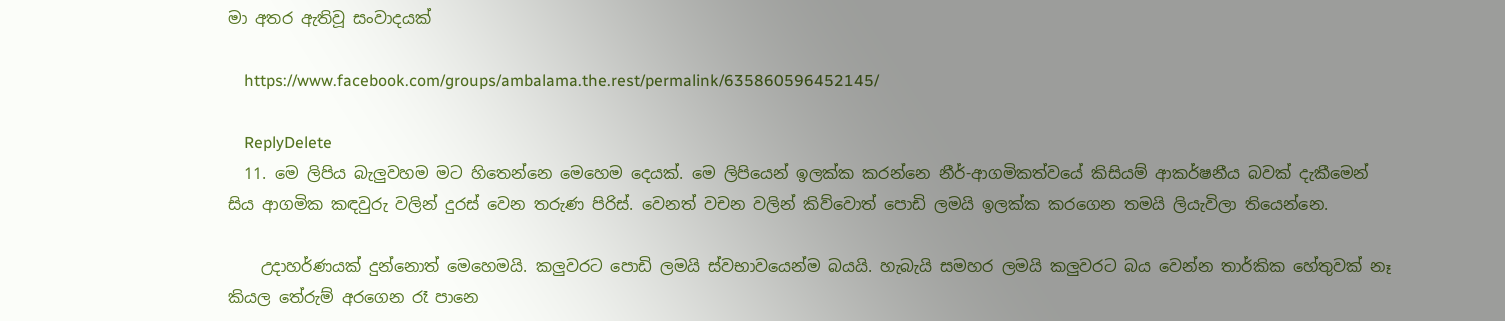මා අතර ඇතිවූ සංවාදයක්

    https://www.facebook.com/groups/ambalama.the.rest/permalink/635860596452145/

    ReplyDelete
  11. මෙ ලිපිය බැලුවහම මට හිතෙන්නෙ මෙහෙම දෙයක්. මෙ ලිපියෙන් ඉලක්ක කරන්නෙ නීර්-ආගමිකත්වයේ කිසියම් ආකර්ෂනීය බවක් දැකීමෙන් සිය ආගමික කඳවුරු වලින් දුරස් වෙන තරුණ පිරිස්. වෙනත් වචන වලින් කිව්වොත් පොඩි ලමයි ඉලක්ක කරගෙන තමයි ලියැවිලා තියෙන්නෙ.

    උදාහර්ණයක් දුන්නොත් මෙහෙමයි. කලුවරට පොඩි ලමයි ස්වභාවයෙන්ම බයයි. හැබැයි සමහර ලමයි කලුවරට බය වෙන්න තාර්කික හේතුවක් නෑ කියල තේරුම් අරගෙන රෑ පානෙ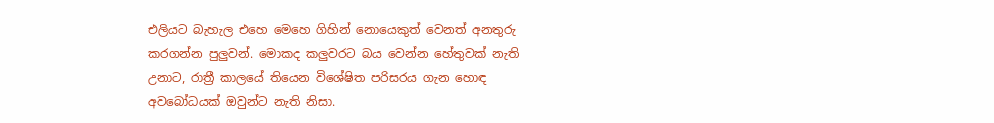එලියට බැහැල එහෙ මෙහෙ ගිහින් නොයෙකුත් වෙනත් අනතුරු කරගන්න පුලුවන්. මොකද කලුවරට බය වෙන්න හේතුවක් නැති උනාට, රාත්‍රී කාලයේ තියෙන විශේෂිත පරිසරය ගැන හොඳ අවබෝධයක් ඔවුන්ට නැති නිසා.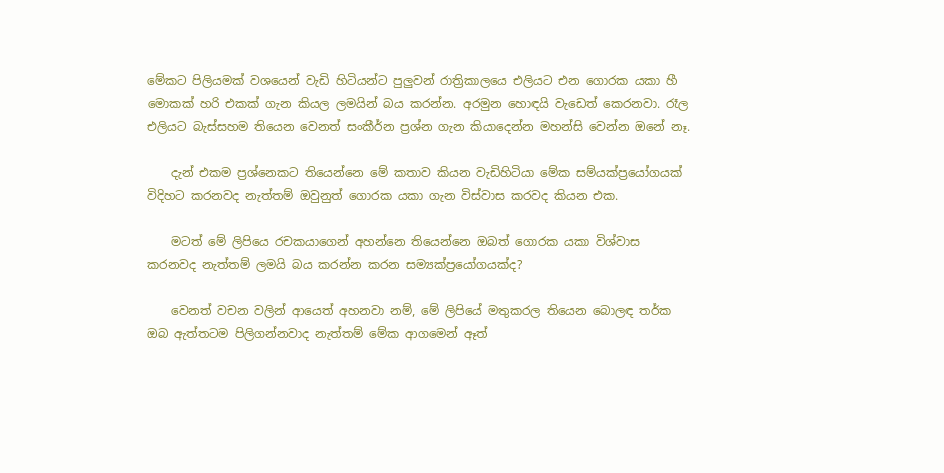මේකට පිලියමක් වශයෙන් වැඩි හිටියන්ට පුලුවන් රාත්‍රිකාලයෙ එලියට එන ගොරක යකා හී මොකක් හරි එකක් ගැන කියල ලමයින් බය කරන්න. අරමුන හොඳයි වැඩෙත් කෙරනවා. රෑල එලියට බැස්සහම තියෙන වෙනත් සංකීර්න ප්‍රශ්න ගැන කියාදෙන්න මහන්සි වෙන්න ඔනේ නෑ.

    දැන් එකම ප්‍රශ්නෙකට තියෙන්නෙ මේ කතාව කියන වැඩිහිටියා මේක සම්යක්ප්‍රයෝගයක් විදිහට කරනවද නැත්තම් ඔවුනුත් ගොරක යකා ගැන විස්වාස කරවද කියන එක.

    මටත් මේ ලිපියෙ රචකයාගෙන් අහන්නෙ තියෙන්නෙ ඔබත් ගොරක යකා විශ්වාස කරනවද නැත්තම් ලමයි බය කරන්න කරන සම්‍යක්ප්‍රයෝගයක්ද?

    වෙනත් වචන වලින් ආයෙත් අහනවා නම්, මේ ලිපියේ මතුකරල තියෙන බොලඳ තර්ක ඔබ ඇත්තටම පිලිගන්නවාද නැත්තම් මේක ආගමෙන් ඈත්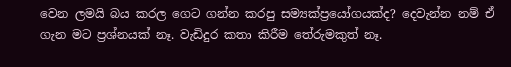වෙන ලමයි බය කරල ගෙට ගන්න කරපු සම්‍යක්ප්‍රයෝගයක්ද? දෙවැන්න නම් ඒ ගැන මට ප්‍රශ්නයක් නෑ. වැඩිදුර කතා කිරීම තේරුමකුත් නෑ.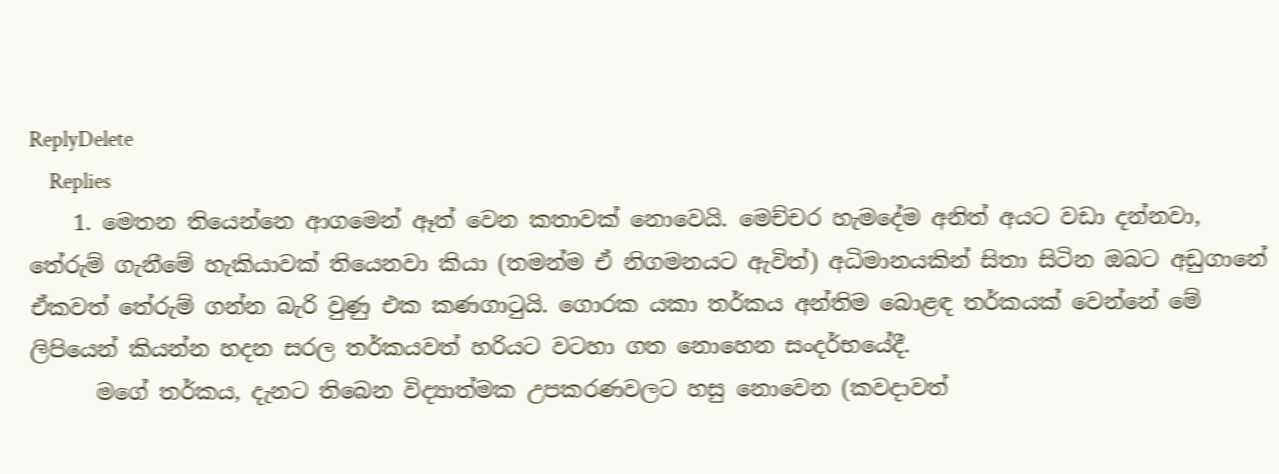ReplyDelete
    Replies
    1. මෙතන තියෙන්නෙ ආගමෙන් ඈත් වෙන කතාවක් නොවෙයි. මෙච්චර හැමදේම අනිත් අයට වඩා දන්නවා, තේරුම් ගැනීමේ හැකියාවක් තියෙනවා කියා (තමන්ම ඒ නිගමනයට ඇවිත්) අධිමානයකින් සිතා සිටින ඔබට අඩුගානේ ඒකවත් තේරුම් ගන්න බැරි වුණු එක කණගාටුයි. ගොරක යකා තර්කය අන්තිම බොළඳ තර්කයක් වෙන්නේ මේ ලිපියෙන් කියන්න හදන සරල තර්කයවත් හරියට වටහා ගත නොහෙන සංදර්භයේදී.
      මගේ තර්කය, දැනට තිබෙන විද්‍යාත්මක උපකරණවලට හසු නොවෙන (කවදාවත්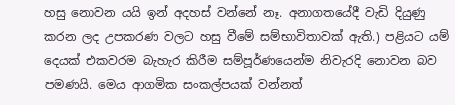හසු නොවන යයි ඉන් අදහස් වන්නේ නෑ. අනාගතයේදී වැඩි දියුණු කරන ලද උපකරණ වලට හසු වීමේ සම්භාවිතාවක් ඇති.) පළියට යම් දෙයක් එකවරම බැහැර කිරීම සම්පූර්ණයෙන්ම නිවැරදි නොවන බව පමණයි. මෙය ආගමික සංකල්පයක් වන්නත්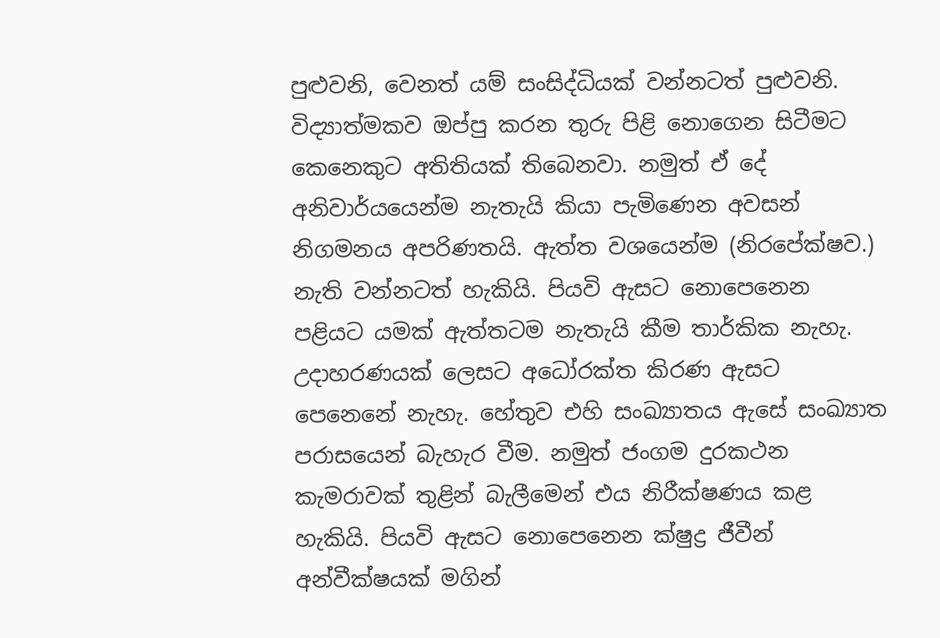පුළුවනි, වෙනත් යම් සංසිද්ධියක් වන්නටත් පුළුවනි. විද්‍යාත්මකව ඔප්පු කරන තුරු පිළි නොගෙන සිටීමට කෙනෙකුට අතිතියක් තිබෙනවා. නමුත් ඒ දේ අනිවාර්යයෙන්ම නැතැයි කියා පැමිණෙන අවසන් නිගමනය අපරිණතයි. ඇත්ත වශයෙන්ම (නිරපේක්ෂව.) නැති වන්නටත් හැකියි. පියවි ඇසට නොපෙනෙන පළියට යමක් ඇත්තටම නැතැයි කීම තාර්කික නැහැ. උදාහරණයක් ලෙසට අධෝරක්ත කිරණ ඇසට පෙනෙනේ නැහැ. හේතුව එහි සංඛ්‍යාතය ඇසේ සංඛ්‍යාත පරාසයෙන් බැහැර වීම. නමුත් ජංගම දුරකථන කැමරාවක් තුළින් බැලීමෙන් එය නිරීක්ෂණය කළ හැකියි. පියවි ඇසට නොපෙනෙන ක්ෂුද්‍ර ජීවීන් අන්වීක්ෂයක් මගින්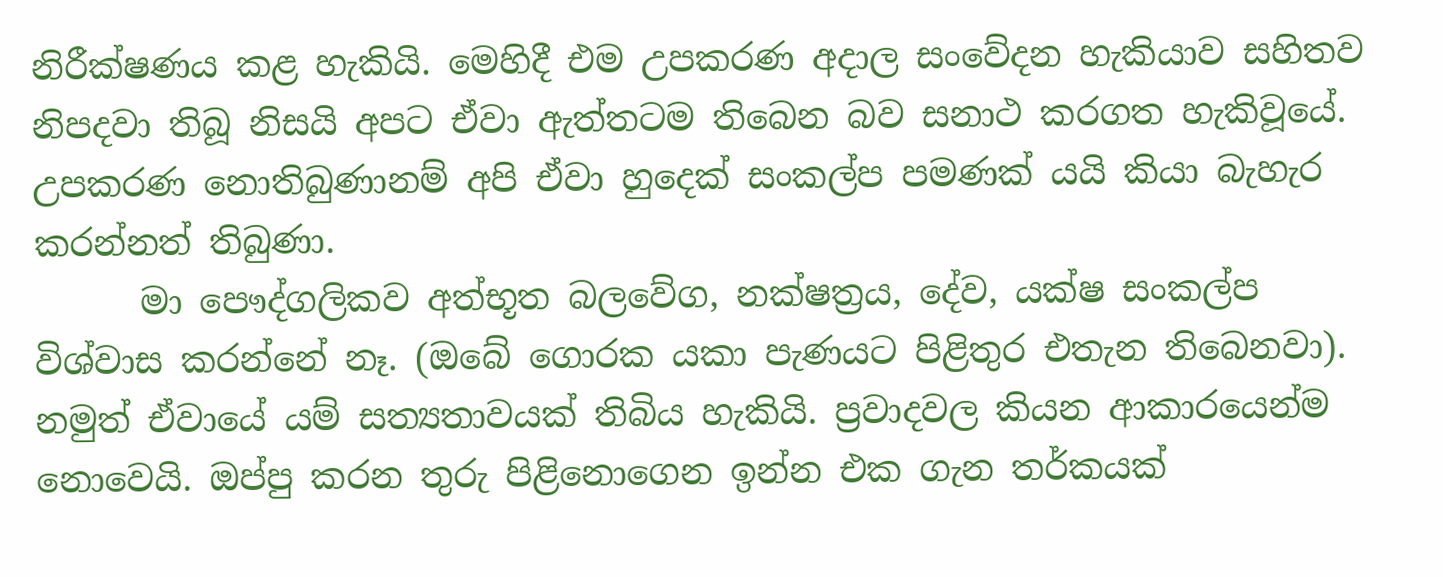නිරීක්ෂණය කළ හැකියි. මෙහිදී එම උපකරණ අදාල සංවේදන හැකියාව සහිතව නිපදවා තිබූ නිසයි අපට ඒවා ඇත්තටම තිබෙන බව සනාථ කරගත හැකිවූයේ. උපකරණ නොතිබුණානම් අපි ඒවා හුදෙක් සංකල්ප පමණක් යයි කියා බැහැර කරන්නත් තිබුණා.
      මා පෞද්ගලිකව අත්භූත බලවේග, නක්ෂත්‍රය, දේව, යක්ෂ සංකල්ප විශ්වාස කරන්නේ නෑ. (ඔබේ ගොරක යකා පැණයට පිළිතුර එතැන තිබෙනවා). නමුත් ඒවායේ යම් සත්‍යතාවයක් තිබිය හැකියි. ප්‍රවාදවල කියන ආකාරයෙන්ම නොවෙයි. ඔප්පු කරන තුරු පිළිනොගෙන ඉන්න එක ගැන තර්කයක්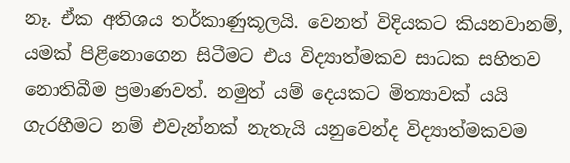නෑ. ඒක අතිශය තර්කාණුකූලයි. වෙනත් විදියකට කියනවානම්, යමක් පිළිනොගෙන සිටීමට එය විද්‍යාත්මකව සාධක සහිතව නොතිබීම ප්‍රමාණවත්. නමුත් යම් දෙයකට මිත්‍යාවක් යයි ගැරහීමට නම් එවැන්නක් නැතැයි යනුවෙන්ද විද්‍යාත්මකවම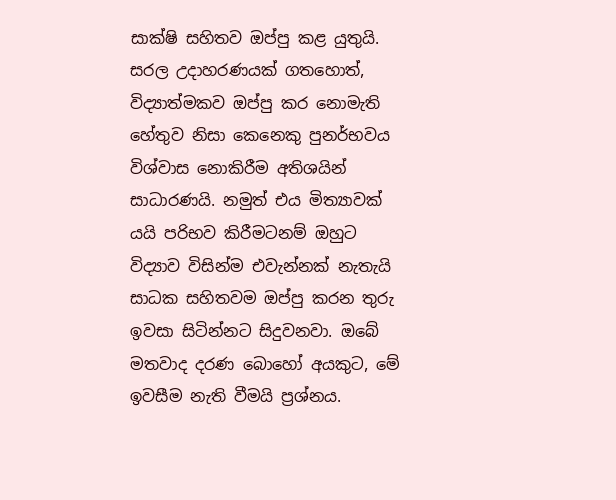සාක්ෂි සහිතව ඔප්පු කළ යුතුයි. සරල උදාහරණයක් ගතහොත්, විද්‍යාත්මකව ඔප්පු කර නොමැති හේතුව නිසා කෙනෙකු පුනර්භවය විශ්වාස නොකිරීම අතිශයින් සාධාරණයි. නමුත් එය මිත්‍යාවක් යයි පරිභව කිරීමටනම් ඔහුට විද්‍යාව විසින්ම එවැන්නක් නැතැයි සාධක සහිතවම ඔප්පු කරන තුරු ඉවසා සිටින්නට සිදුවනවා. ඔබේ මතවාද දරණ බොහෝ අයකුට, මේ ඉවසීම නැති වීමයි ප්‍රශ්නය.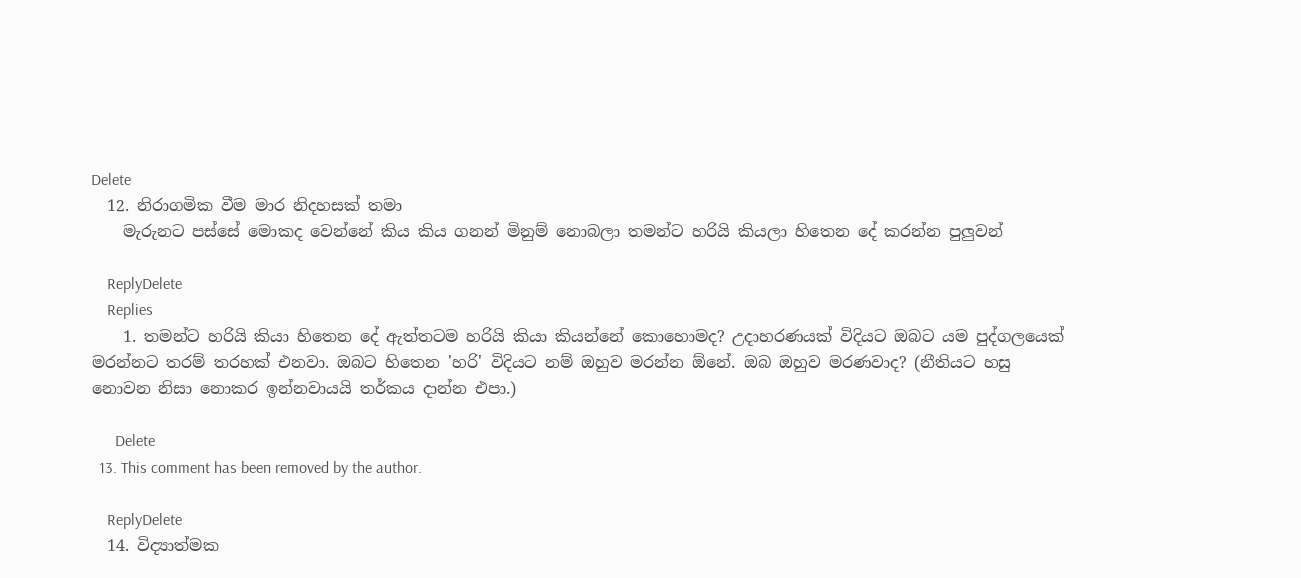Delete
  12. නිරාගමික වීම මාර නිදහසක් තමා
    මැරුනට පස්සේ මොකද වෙන්නේ කිය කිය ගනන් මිනුම් නොබලා තමන්ට හරියි කියලා හිතෙන දේ කරන්න පුලුවන්

    ReplyDelete
    Replies
    1. තමන්ට හරියි කියා හිතෙන දේ ඇත්තටම හරියි කියා කියන්නේ කොහොමද? උදාහරණයක් විදියට ඔබට යම පුද්ගලයෙක් මරන්නට තරම් තරහක් එනවා. ඔබට හිතෙන 'හරි' විදියට නම් ඔහුව මරන්න ඕනේ. ඔබ ඔහුව මරණවාද? (නීතියට හසු නොවන නිසා නොකර ඉන්නවායයි තර්කය දාන්න එපා.)

      Delete
  13. This comment has been removed by the author.

    ReplyDelete
  14. විද්‍යාත්මක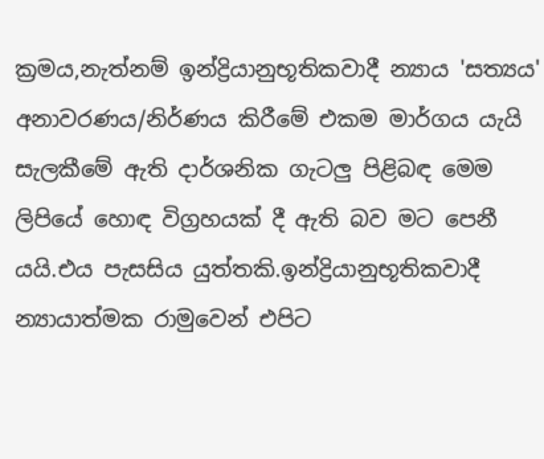ක්‍රමය,නැත්නම් ඉන්ද්‍රියානුභූතිකවාදී න්‍යාය 'සත්‍යය' අනාවරණය/නිර්ණය කිරීමේ එකම මාර්ගය යැයි සැලකීමේ ඇති දාර්ශනික ගැටලු පිළිබඳ මෙම ලිපියේ හොඳ විග්‍රහයක් දී ඇති බව මට පෙනී යයි.එය පැසසිය යුත්තකි.ඉන්ද්‍රියානුභූතිකවාදී න්‍යායාත්මක රාමුවෙන් එපිට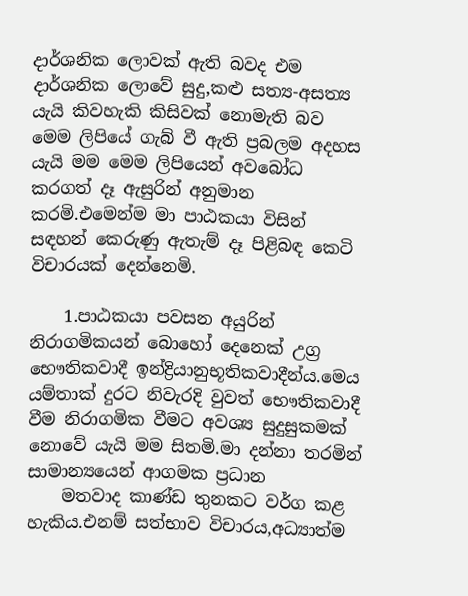දාර්ශනික ලොවක් ඇති බවද එම දාර්ශනික ලොවේ සුදු,කළු සත්‍ය-අසත්‍ය යැයි කිවහැකි කිසිවක් නොමැති බව මෙම ලිපියේ ගැබ් වී ඇති ප්‍රබලම අදහස යැයි මම මෙම ලිපියෙන් අවබෝධ කරගත් දෑ ඇසුරින් අනුමාන කරමි.එමෙන්ම මා පාඨකයා විසින් සඳහන් කෙරුණු ඇතැම් දෑ පිළිබඳ කෙටි විචාරයක් දෙන්නෙමි.

    1.පාඨකයා පවසන අයුරින් නිරාගමිකයන් බොහෝ දෙනෙක් උග්‍ර භෞතිකවාදී ඉන්ද්‍රියානුභූතිකවාදීන්ය.මෙය යම්තාක් දුරට නිවැරදි වුවත් භෞතිකවාදී වීම නිරාගමික වීමට අවශ්‍ය සුදුසුකමක් නොවේ යැයි මම සිතමි.මා දන්නා තරමින් සාමාන්‍යයෙන් ආගමක ප්‍රධාන
    මතවාද කාණ්ඩ තුනකට වර්ග කළ හැකිය.එනම් සත්භාව විචාරය,අධ්‍යාත්ම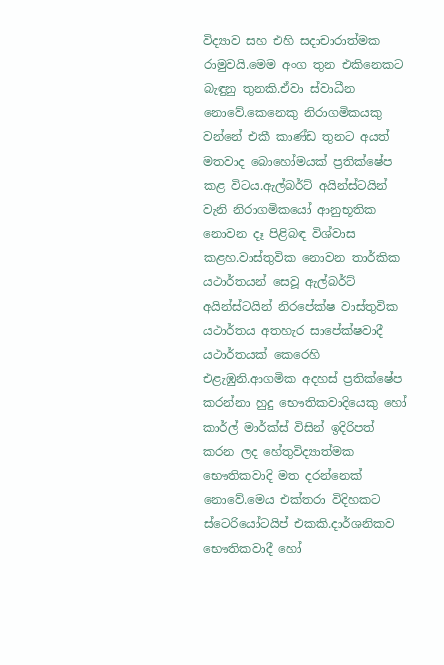විද්‍යාව සහ එහි සදාචාරාත්මක රාමුවයි.මෙම අංග තුන එකිනෙකට බැඳුනු තුනකි.ඒවා ස්වාධීන නොවේ.කෙනෙකු නිරාගමිකයකු වන්නේ එකී කාණ්ඩ තුනට අයත් මතවාද බොහෝමයක් ප්‍රතික්ෂේප කළ විටය.ඇල්බර්ට් අයින්ස්ටයින් වැනි නිරාගමිකයෝ ආනුභූතික නොවන දෑ පිළිබඳ විශ්වාස කළහ.වාස්තුවික නොවන තාර්කික යථාර්තයන් සෙවූ ඇල්බර්ට් අයින්ස්ටයින් නිරපේක්ෂ වාස්තුවික යථාර්තය අතහැර සාපේක්ෂවාදී යථාර්තයක් කෙරෙහි එළැඹුනි.ආගමික අදහස් ප්‍රතික්ෂේප කරන්නා හුදු භෞතිකවාදියෙකු හෝ කාර්ල් මාර්ක්ස් විසින් ඉදිරිපත් කරන ලද හේතුවිද්‍යාත්මක භෞතිකවාදි මත දරන්නෙක් නොවේ.මෙය එක්තරා විදිහකට ස්ටෙරියෝටයිප් එකකි.දාර්ශනිකව භෞතිකවාදී හෝ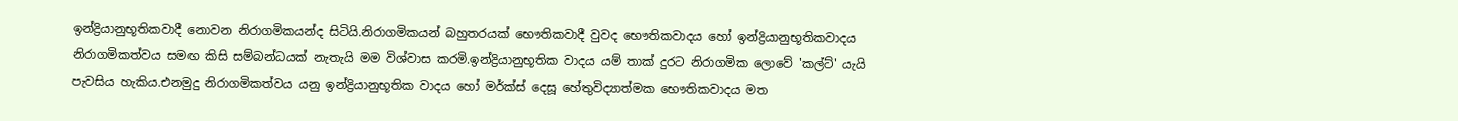ඉන්ද්‍රියානුභූතිකවාදී නොවන නිරාගමිකයන්ද සිටියි.නිරාගමිකයන් බහුතරයක් භෞතිකවාදී වුවද භෞතිකවාදය හෝ ඉන්ද්‍රියානුභූතිකවාදය නිරාගමිකත්වය සමඟ කිසි සම්බන්ධයක් නැතැයි මම විශ්වාස කරමි.ඉන්ද්‍රියානුභූතික වාදය යම් තාක් දුරට නිරාගමික ලොවේ 'කල්ට්' යැයි පැවසිය හැකිය.එනමුදු නිරාගමිකත්වය යනු ඉන්ද්‍රියානුභූතික වාදය හෝ මර්ක්ස් දෙසූ හේතුවිද්‍යාත්මක භෞතිකවාදය මත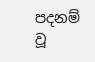පදනම් වූ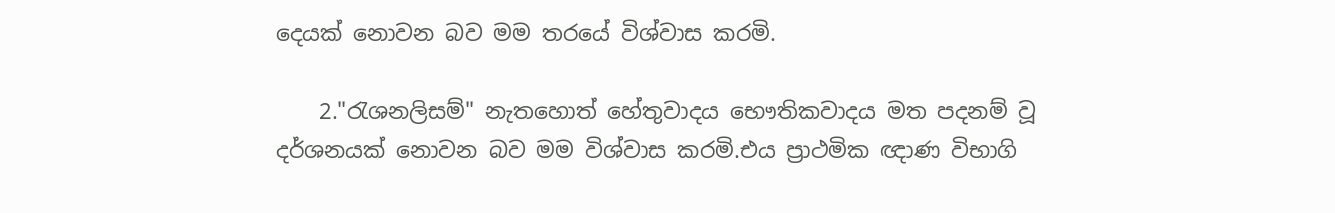දෙයක් නොවන බව මම තරයේ විශ්වාස කරමි.

    2."රැශනලිසම්" නැතහොත් හේතුවාදය භෞතිකවාදය මත පදනම් වූ දර්ශනයක් නොවන බව මම විශ්වාස කරමි.එය ප්‍රාථමික ඥාණ විභාගි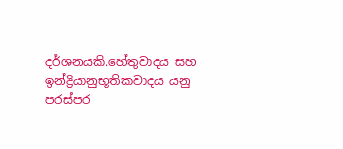දර්ශනයකි.හේතුවාදය සහ ඉන්ද්‍රියානුභූතිකවාදය යනු පරස්පර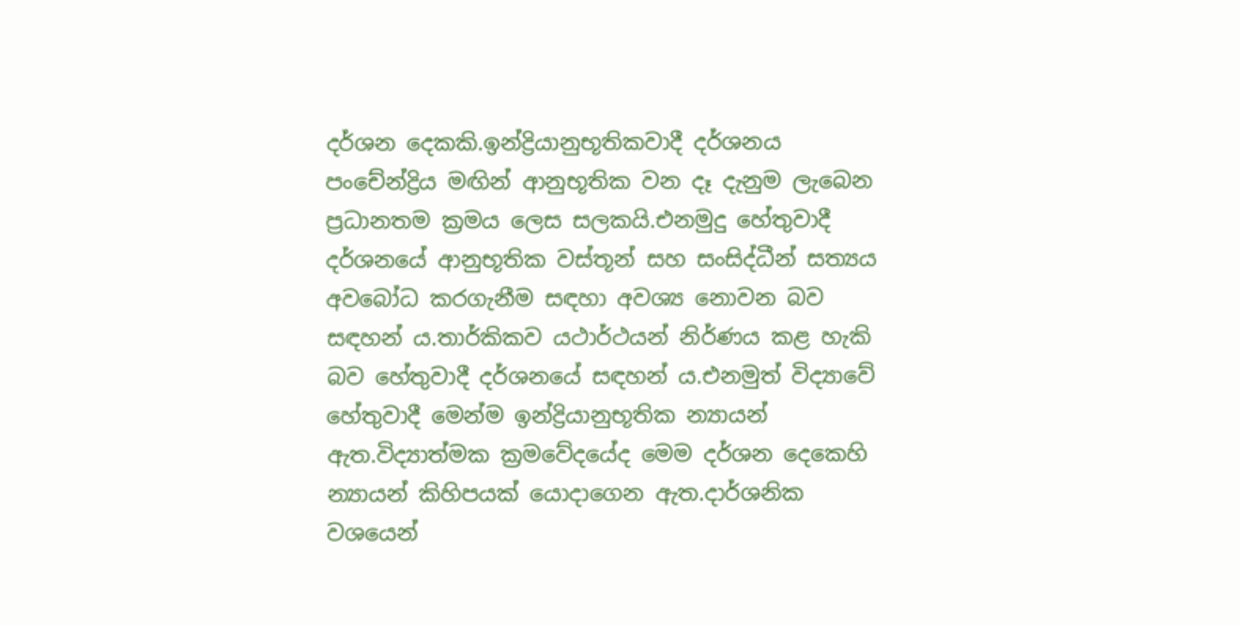දර්ශන දෙකකි.ඉන්ද්‍රියානුභූතිකවාදී දර්ශනය පංචේන්ද්‍රිය මඟින් ආනුභූතික වන දෑ දැනුම ලැබෙන ප්‍රධානතම ක්‍රමය ලෙස සලකයි.එනමුදු හේතුවාදී දර්ශනයේ ආනුභූතික වස්තූන් සහ සංසිද්ධීන් සත්‍යය අවබෝධ කරගැනීම සඳහා අවශ්‍ය නොවන බව සඳහන් ය.තාර්කිකව යථාර්ථයන් නිර්ණය කළ හැකි බව හේතුවාදී දර්ශනයේ සඳහන් ය.එනමුත් විද්‍යාවේ හේතුවාදී මෙන්ම ඉන්ද්‍රියානුභූතික න්‍යායන් ඇත.විද්‍යාත්මක ක්‍රමවේදයේද මෙම දර්ශන දෙකෙහි න්‍යායන් කිහිපයක් යොදාගෙන ඇත.දාර්ශනික වශයෙන්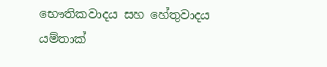භෞතිකවාදය සහ හේතුවාදය යම්තාක්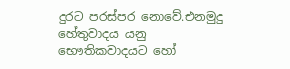දුරට පරස්පර නොවේ.එනමුදු හේතුවාදය යනු භෞතිකවාදයට හෝ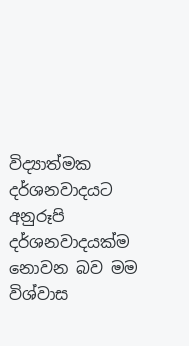විද්‍යාත්මක දර්ශනවාදයට අනුරූපි දර්ශනවාදයක්ම නොවන බව මම විශ්වාස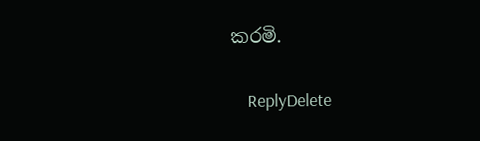කරමි.

    ReplyDelete